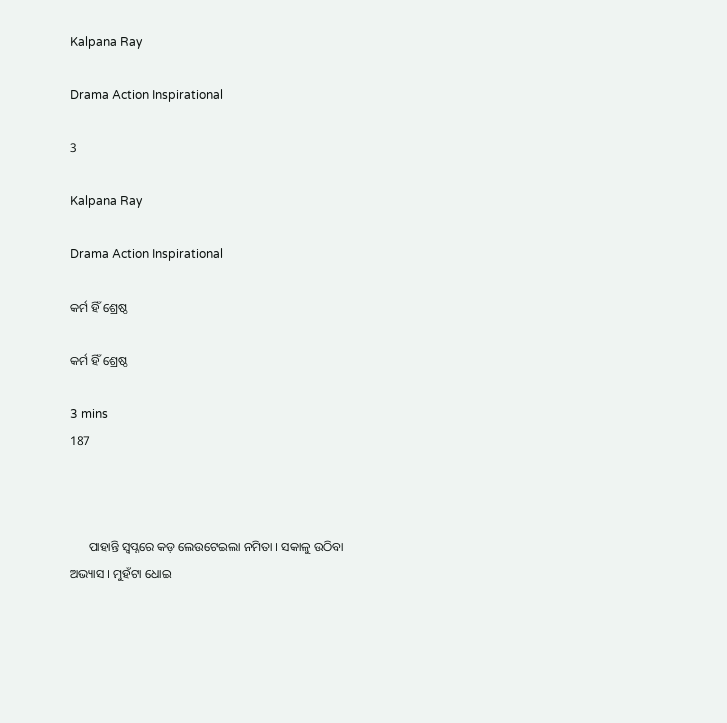Kalpana Ray

Drama Action Inspirational

3

Kalpana Ray

Drama Action Inspirational

କର୍ମ ହିଁ ଶ୍ରେଷ୍ଠ

କର୍ମ ହିଁ ଶ୍ରେଷ୍ଠ

3 mins
187



      ପାହାନ୍ତି ସ୍ବପ୍ନରେ କଡ଼ ଲେଉଟେଇଲା ନମିତା । ସକାଳୁ ଉଠିବା ଅଭ୍ୟାସ । ମୁହଁଟା ଧୋଇ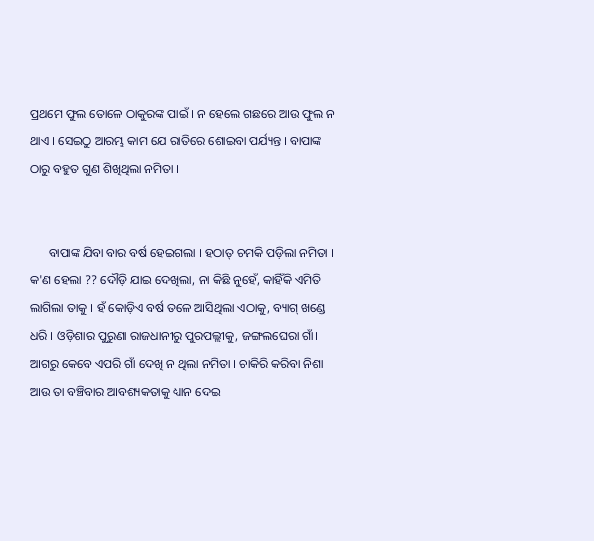ପ୍ରଥମେ ଫୁଲ ତୋଳେ ଠାକୁରଙ୍କ ପାଇଁ । ନ ହେଲେ ଗଛରେ ଆଉ ଫୁଲ ନ ଥାଏ । ସେଇଠୁ ଆରମ୍ଭ କାମ ଯେ ରାତିରେ ଶୋଇବା ପର୍ଯ୍ୟନ୍ତ । ବାପାଙ୍କ ଠାରୁ ବହୁତ ଗୁଣ ଶିଖିଥିଲା ନମିତା ।


      ବାପାଙ୍କ ଯିବା ବାର ବର୍ଷ ହେଇଗଲା । ହଠାତ୍ ଚମକି ପଡ଼ିଲା ନମିତା । କ'ଣ ହେଲା ?? ଦୌଡ଼ି ଯାଇ ଦେଖିଲା, ନା କିଛି ନୁହେଁ, କାହିଁକି ଏମିତି ଲାଗିଲା ତାକୁ । ହଁ କୋଡ଼ିଏ ବର୍ଷ ତଳେ ଆସିଥିଲା ଏଠାକୁ, ବ୍ୟାଗ୍ ଖଣ୍ଡେ ଧରି । ଓଡ଼ିଶାର ପୁରୁଣା ରାଜଧାନୀରୁ ପୁରପଲ୍ଲୀକୁ, ଜଙ୍ଗଲଘେରା ଗାଁ। ଆଗରୁ କେବେ ଏପରି ଗାଁ ଦେଖି ନ ଥିଲା ନମିତା । ଚାକିରି କରିବା ନିଶା ଆଉ ତା ବଞ୍ଚିବାର ଆବଶ୍ୟକତାକୁ ଧ୍ୟାନ ଦେଇ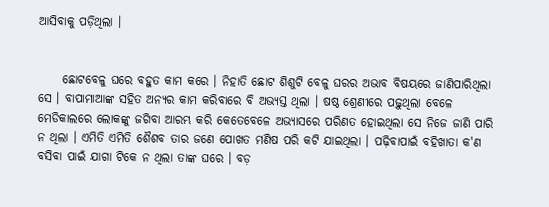ଆସିବାକୁ ପଡ଼ିଥିଲା ।


     ଛୋଟବେଳୁ ଘରେ ବହୁତ କାମ କରେ । ନିହାତି ଛୋଟ ଶିଶୁଟି ବେଳୁ ଘରର ଅଭାବ ବିଷୟରେ ଜାଣିପାରିଥିଲା ସେ । ବାପାମାଆଙ୍କ ସହିତ ଅନ୍ୟର କାମ କରିବାରେ ବି ଅଭ୍ୟସ୍ତ ଥିଲା । ଷଷ୍ଠ ଶ୍ରେଣୀରେ ପଢ଼ୁଥିଲା ବେଳେ ମେଡିକାଲରେ ଲୋକଙ୍କୁ ଜଗିବା ଆରମ୍ଭ କରି କେତେବେଳେ ଅଭ୍ୟାସରେ ପରିଣତ ହୋଇଥିଲା ସେ ନିଜେ ଜାଣି ପାରି ନ ଥିଲା । ଏମିତି ଏମିତି ଶୈଶବ ତାର ଜଣେ ପୋଖତ ମଣିଷ ପରି କଟି ଯାଇଥିଲା । ପଢ଼ିବାପାଇଁ ବହିଖାତା କ'ଣ ବସିବା ପାଇଁ ଯାଗା ଟିକେ ନ ଥିଲା ତାଙ୍କ ଘରେ । ବଡ଼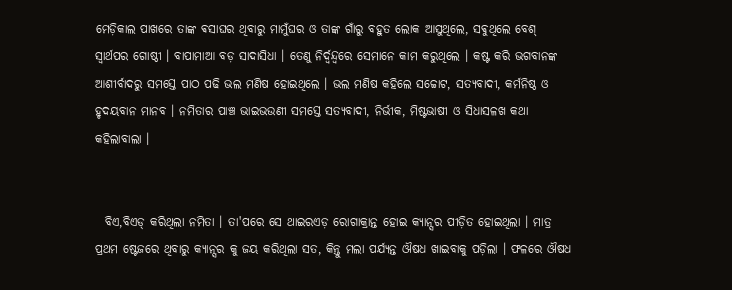ମେଡ଼ିକାଲ ପାଖରେ ତାଙ୍କ ଵସାଘର ଥିବାରୁ ମାମୁଁଘର ଓ ତାଙ୍କ ଗାଁରୁ ବହୁତ ଲୋକ ଆସୁଥିଲେ, ସଵୁଥିଲେ ବେଶ୍ ସ୍ବାର୍ଥପର ଗୋଷ୍ଠୀ । ବାପାମାଆ ବଡ଼ ସାଦାସିଧା । ତେଣୁ ନିର୍ଦ୍ବନ୍ଦ୍ବରେ ସେମାନେ କାମ କରୁଥିଲେ । କଷ୍ଟ କରି ଭଗବାନଙ୍କ ଆଶୀର୍ବାଦରୁ ସମସ୍ତେ ପାଠ ପଢି ଭଲ ମଣିଷ ହୋଇଥିଲେ । ଭଲ ମଣିଷ କହିଲେ ସଚ୍ଚୋଟ, ସତ୍ୟବାଦୀ, କର୍ମନିଷ୍ଠ ଓ ହୃଦୟବାନ ମାନବ । ନମିତାର ପାଞ୍ଚ ଭାଇଭଉଣୀ ସମସ୍ତେ ସତ୍ୟବାଦୀ, ନିର୍ଭୀକ, ମିଷ୍ଟଭାଷୀ ଓ ସିଧାସଳଖ କଥା କହିଲାବାଲା ।


  ବିଏ,ବିଏଡ୍ କରିଥିଲା ନମିତା । ତା'ପରେ ସେ ଥାଇରଏଡ଼ ରୋଗାକ୍ରାନ୍ତ ହୋଇ କ୍ୟାନ୍ସର ପୀଡ଼ିତ ହୋଇଥିଲା । ମାତ୍ର ପ୍ରଥମ ଷ୍ଟେଜରେ ଥିବାରୁ କ୍ୟାନ୍ସର କୁ ଜୟ କରିଥିଲା ସତ, କିନ୍ତୁ ମଲା ପର୍ଯ୍ୟନ୍ତ ଔଷଧ ଖାଇବାକୁ ପଡ଼ିଲା । ଫଳରେ ଔଷଧ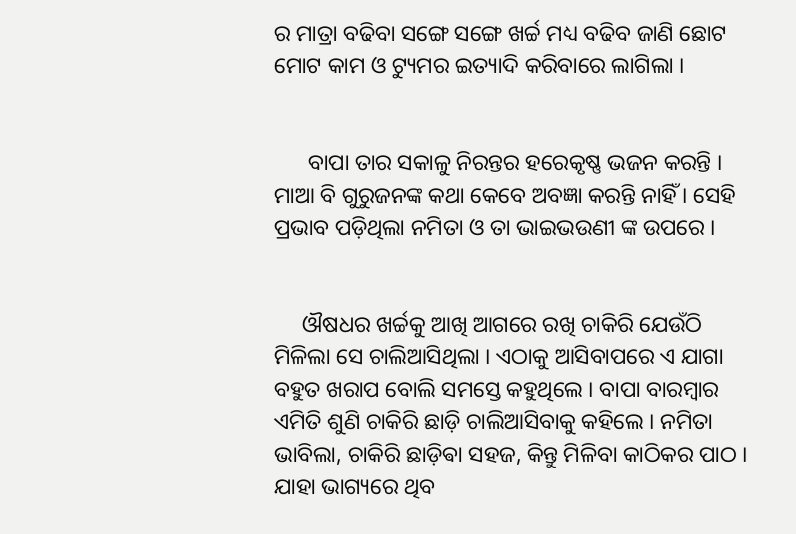ର ମାତ୍ରା ବଢିବା ସଙ୍ଗେ ସଙ୍ଗେ ଖର୍ଚ୍ଚ ମଧ୍ୟ ବଢିବ ଜାଣି ଛୋଟ ମୋଟ କାମ ଓ ଟ୍ୟୁମର ଇତ୍ୟାଦି କରିବାରେ ଲାଗିଲା ।


      ବାପା ତାର ସକାଳୁ ନିରନ୍ତର ହରେକୃଷ୍ଣ ଭଜନ କରନ୍ତି । ମାଆ ବି ଗୁରୁଜନଙ୍କ କଥା କେବେ ଅବଜ୍ଞା କରନ୍ତି ନାହିଁ । ସେହି ପ୍ରଭାବ ପଡ଼ିଥିଲା ନମିତା ଓ ତା ଭାଇଭଉଣୀ ଙ୍କ ଉପରେ ।


     ଔଷଧର ଖର୍ଚ୍ଚକୁ ଆଖି ଆଗରେ ରଖି ଚାକିରି ଯେଉଁଠି ମିଳିଲା ସେ ଚାଲିଆସିଥିଲା । ଏଠାକୁ ଆସିବାପରେ ଏ ଯାଗା ବହୁତ ଖରାପ ବୋଲି ସମସ୍ତେ କହୁଥିଲେ । ବାପା ବାରମ୍ବାର ଏମିତି ଶୁଣି ଚାକିରି ଛାଡ଼ି ଚାଲିଆସିବାକୁ କହିଲେ । ନମିତା ଭାବିଲା, ଚାକିରି ଛାଡ଼ିଵା ସହଜ, କିନ୍ତୁ ମିଳିବା କାଠିକର ପାଠ । ଯାହା ଭାଗ୍ୟରେ ଥିବ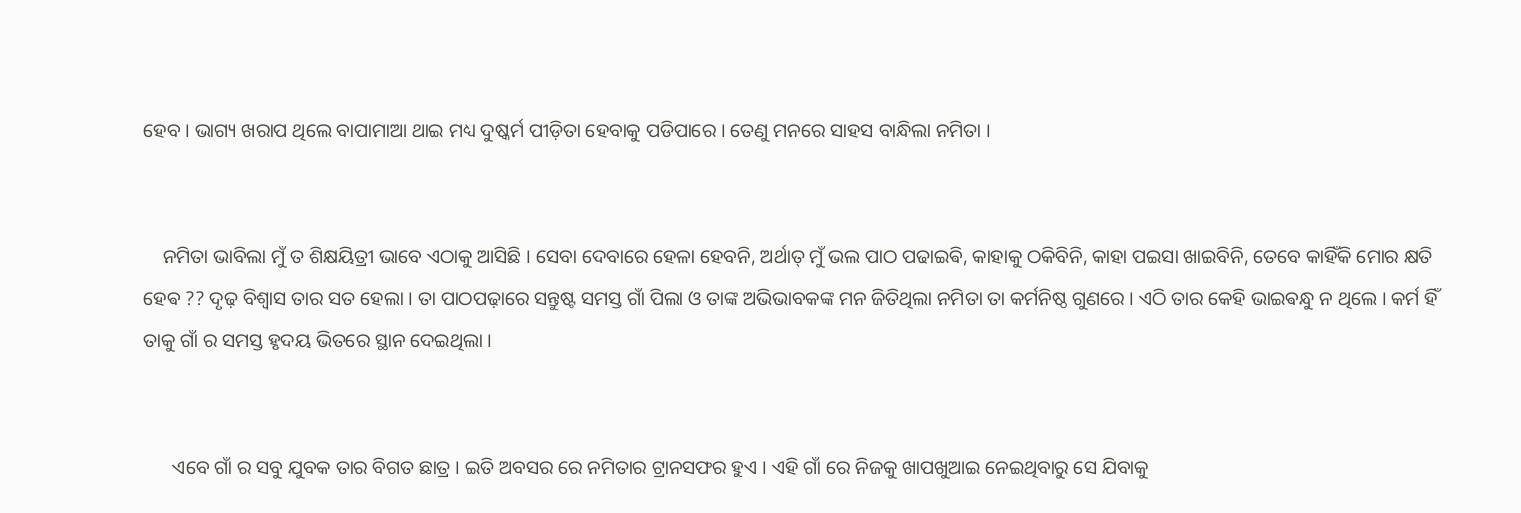ହେବ । ଭାଗ୍ୟ ଖରାପ ଥିଲେ ବାପାମାଆ ଥାଇ ମଧ୍ୟ ଦୁଷ୍କର୍ମ ପୀଡ଼ିତା ହେବାକୁ ପଡିପାରେ । ତେଣୁ ମନରେ ସାହସ ବାନ୍ଧିଲା ନମିତା ।


    ନମିତା ଭାବିଲା ମୁଁ ତ ଶିକ୍ଷୟିତ୍ରୀ ଭାବେ ଏଠାକୁ ଆସିଛି । ସେବା ଦେବାରେ ହେଳା ହେବନି, ଅର୍ଥାତ୍ ମୁଁ ଭଲ ପାଠ ପଢାଇଵି, କାହାକୁ ଠକିବିନି, କାହା ପଇସା ଖାଇବିନି, ତେବେ କାହିଁକି ମୋର କ୍ଷତି ହେଵ ?? ଦୃଢ଼ ବିଶ୍ୱାସ ତାର ସତ ହେଲା । ତା ପାଠପଢ଼ାରେ ସନ୍ତୁଷ୍ଟ ସମସ୍ତ ଗାଁ ପିଲା ଓ ତାଙ୍କ ଅଭିଭାବକଙ୍କ ମନ ଜିତିଥିଲା ନମିତା ତା କର୍ମନିଷ୍ଠ ଗୁଣରେ । ଏଠି ତାର କେହି ଭାଇଵନ୍ଧୁ ନ ଥିଲେ । କର୍ମ ହିଁ ତାକୁ ଗାଁ ର ସମସ୍ତ ହୃଦୟ ଭିତରେ ସ୍ଥାନ ଦେଇଥିଲା ।


      ଏବେ ଗାଁ ର ସବୁ ଯୁବକ ତାର ବିଗତ ଛାତ୍ର । ଇତି ଅବସର ରେ ନମିତାର ଟ୍ରାନସଫର ହୁଏ । ଏହି ଗାଁ ରେ ନିଜକୁ ଖାପଖୁଆଇ ନେଇଥିବାରୁ ସେ ଯିବାକୁ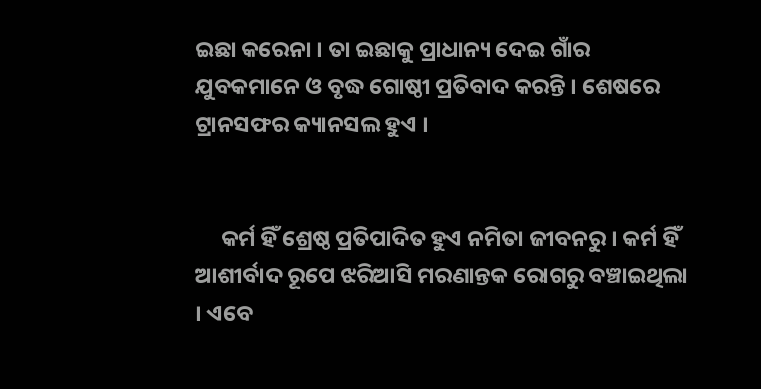ଇଛା କରେନା । ତା ଇଛାକୁ ପ୍ରାଧାନ୍ୟ ଦେଇ ଗାଁର ଯୁବକମାନେ ଓ ବୃଦ୍ଧ ଗୋଷ୍ଠୀ ପ୍ରତିବାଦ କରନ୍ତି । ଶେଷରେ ଟ୍ରାନସଫର କ୍ୟାନସଲ ହୁଏ ।


     କର୍ମ ହିଁ ଶ୍ରେଷ୍ଠ ପ୍ରତିପାଦିତ ହୁଏ ନମିତା ଜୀବନରୁ । କର୍ମ ହିଁ ଆଶୀର୍ବାଦ ରୂପେ ଝରିଆସି ମରଣାନ୍ତକ ରୋଗରୁ ବଞ୍ଚାଇଥିଲା । ଏବେ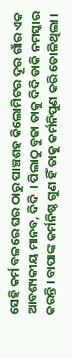ସେହି କର୍ମ ବଳରେ ଘର ଠାରୁ ପାଞ୍ଚଶହ କିଲୋମିଟର ଦୂର ଗାଁର ଏକ ଆବଶ୍ୟକୀୟ ମାନବ, ଦିଦି ‌ । ପିଲାଠୁ ବୁଢା ତାକୁ ଦିଦି ଡାକି ନମସ୍କାର କରନ୍ତି । ବାପାଙ୍କ କର୍ମନିଷ୍ଠ ଗୁଣ ହିଁ ତାକୁ କର୍ମନିପୁଣ କରି ତୋଳିଥିଲା ।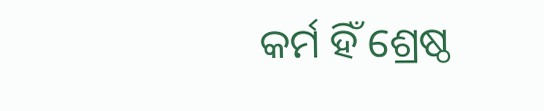କର୍ମ ହିଁ ଶ୍ରେଷ୍ଠ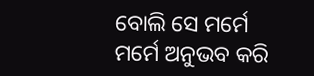ବୋଲି ସେ ମର୍ମେ ମର୍ମେ ଅନୁଭବ କରି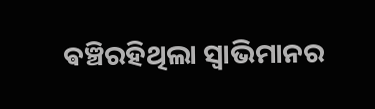ଵଞ୍ଚିରହିଥିଲା ସ୍ଵାଭିମାନର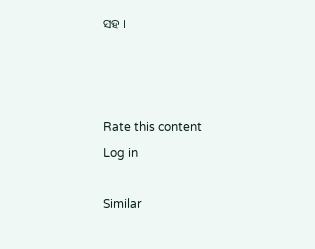ସହ ।



Rate this content
Log in

Similar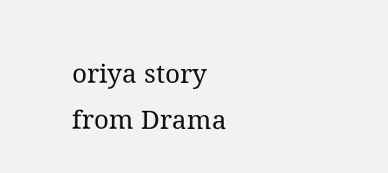oriya story from Drama